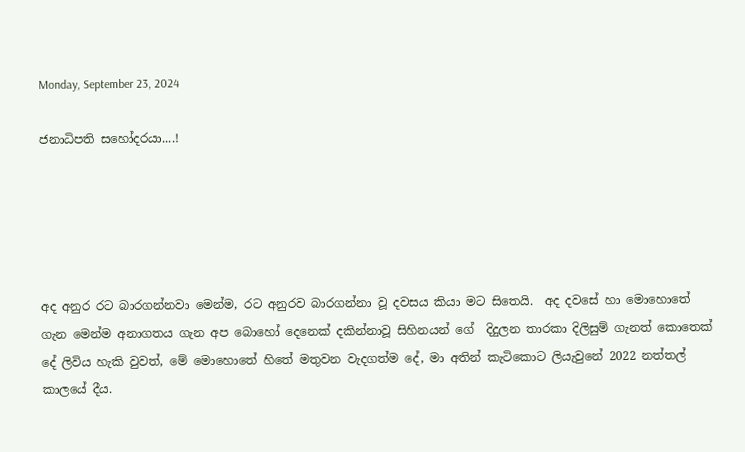Monday, September 23, 2024

ජනාධිපති සහෝදරයා....!





අද අනුර රට බාරගන්නවා මෙන්ම, රට අනුරව බාරගන්නා වූ දවසය කියා මට සිතෙයි.  අද දවසේ හා මොහොතේ ගැන මෙන්ම අනාගතය ගැන අප බොහෝ දෙනෙක් දකින්නාවූ සිහිනයන් ගේ  දිදුලන තාරකා දිලිසුම් ගැනත් කොතෙක් දේ ලිවිය හැකි වුවත්, මේ මොහොතේ හිතේ මතුවන වැදගත්ම දේ, මා අතින් කැටිකොට ලියැවුනේ 2022 නත්තල් කාලයේ දීය.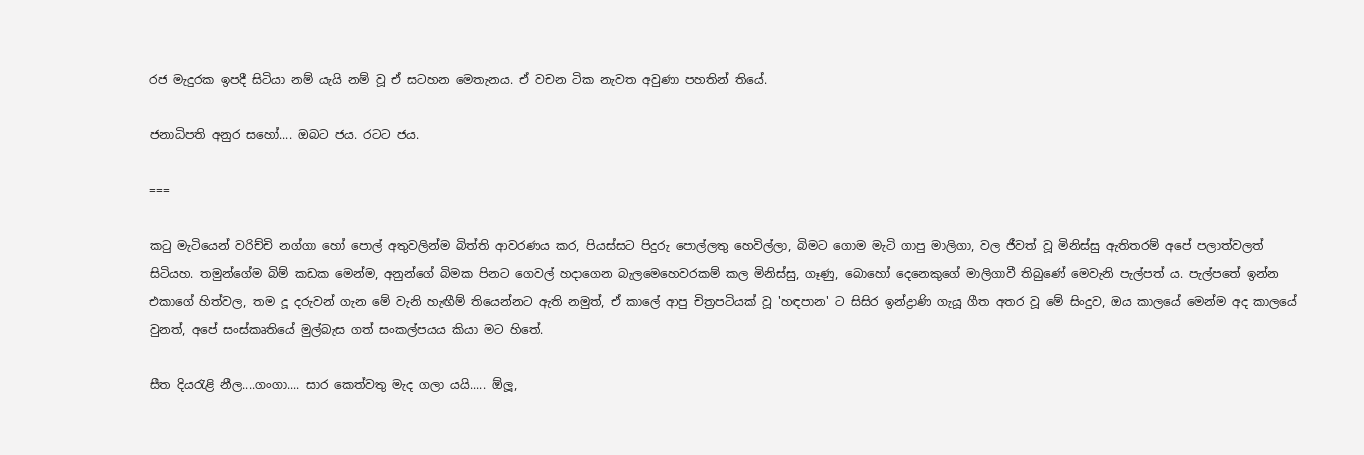රජ මැදුරක ඉපදී සිටියා නම් යැයි නම් වූ ඒ සටහන මෙතැනය. ඒ වචන ටික නැවත අවුණා පහතින් තියේ.

ජනාධිපති අනුර සහෝ.... ඔබට ජය. රටට ජය.

===

කටු මැටියෙන් වරිච්චි නග්ගා හෝ පොල් අතුවලින්ම බිත්ති ආවරණය කර, පියස්සට පිදුරු පොල්ලතු හෙවිල්ලා, බිමට ගොම මැටි ගාපු මාලිගා, වල ජීවත් වූ මිනිස්සු ඇතිතරම් අපේ පලාත්වලත් සිටියහ. තමුන්ගේම බිම් කඩක මෙන්ම, අනුන්ගේ බිමක පිනට ගෙවල් හදාගෙන බැලමෙහෙවරකම් කල මිනිස්සු, ගෑණු, බොහෝ දෙනෙකුගේ මාලිගාවී තිබුණේ මෙවැනි පැල්පත් ය. පැල්පතේ ඉන්න එකාගේ හිත්වල, තම දූ දරුවන් ගැන මේ වැනි හැඟීම් තියෙන්නට ඇති නමුත්, ඒ කාලේ ආපු චිත්‍රපටියක් වූ 'හඳපාන' ට සිසිර ඉන්ද්‍රාණි ගැයූ ගීත අතර ‌වූ මේ සිංදුව, ඔය කාලයේ මෙන්ම අද කාලයේ වුනත්, අපේ සංස්කෘතියේ මුල්බැස ගත් සංකල්පයය කියා මට හිතේ.

සීත දියරැළි නීල....ගංගා.... සාර කෙත්වතු මැද ගලා යයි..... ඕලූ,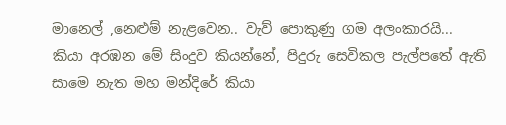මානෙල් ,නෙළුම් නැළවෙන.. වැව් පොකුණු ගම අලංකාරයි... කියා අරඹන මේ සිංදුව කියන්නේ, පිදුරු සෙවිකල පැල්පතේ ඇති සාමෙ නැත මහ මන්දිරේ කියා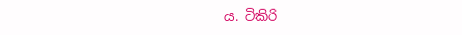ය. ටිකිරි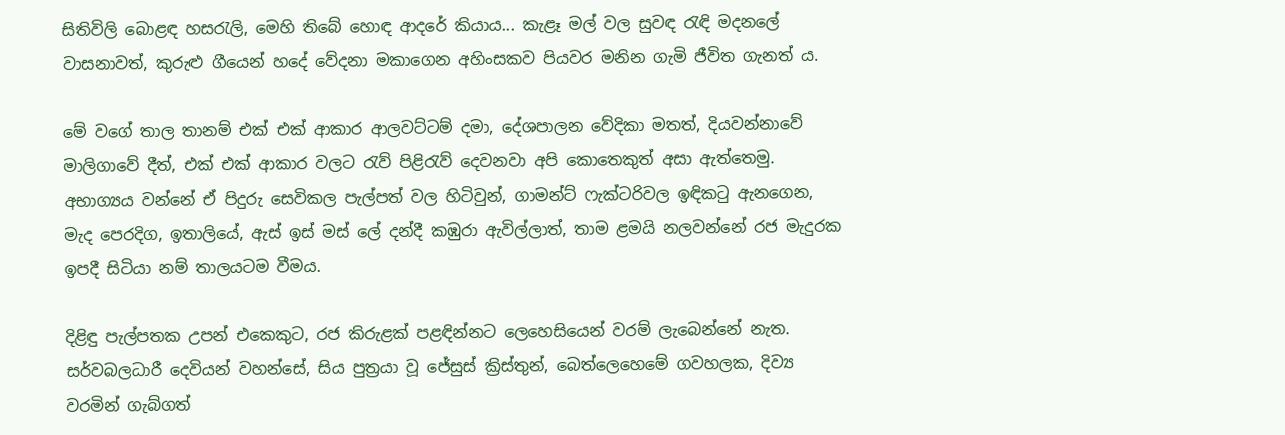සිතිවිලි බොළඳ හසරැලි, මෙහි තිබේ හොඳ ආදරේ කියාය... කැළෑ මල් වල සුවඳ රැඳි මදනලේ වාසනාවත්, කුරුළු ගීයෙන් හදේ වේදනා මකාගෙන අහිංසකව පියවර මනින ගැමි ජීවිත ගැනත් ය.

මේ වගේ තාල තානම් එක් එක් ආකාර ආලවට්ටම් දමා, දේශපාලන වේදිකා මතත්, දියවන්නාවේ මාලිගාවේ දීත්, එක් එක් ආකාර වලට රැව් පිළිරැව් දෙවනවා අපි කොතෙකුත් අසා ඇත්තෙමු. අභාග්‍යය වන්නේ ඒ පිදුරු සෙවිකල පැල්පත් වල හිටිවුන්, ගාමන්ට් ෆැක්ටරිවල ඉඳිකටු ඇනගෙන, මැද පෙරදිග, ඉතාලියේ, ඇස් ඉස් මස් ලේ දන්දී කඹුරා ඇවිල්ලාත්, තාම ළමයි නලවන්නේ ‌රජ මැදුරක ඉපදී සිටියා නම් තාලයටම වීමය.

දිළිඳු පැල්පතක උපන් එකෙකුට, රජ කිරුළක් පළඳින්නට ලෙහෙසියෙන් වරම් ලැබෙන්නේ නැත. සර්වබලධාරී දෙවියන් වහන්සේ, සිය පුත්‍රයා වූ ජේසුස් ක්‍රිස්තුන්, බෙත්ලෙහෙමේ ගවහලක, දිව්‍ය වරමින් ගැබ්ගත්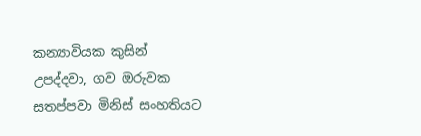කන්‍යාවියක කුසින් උපද්දවා, ගව ඔරුවක සතප්පවා මිනිස් සංහතියට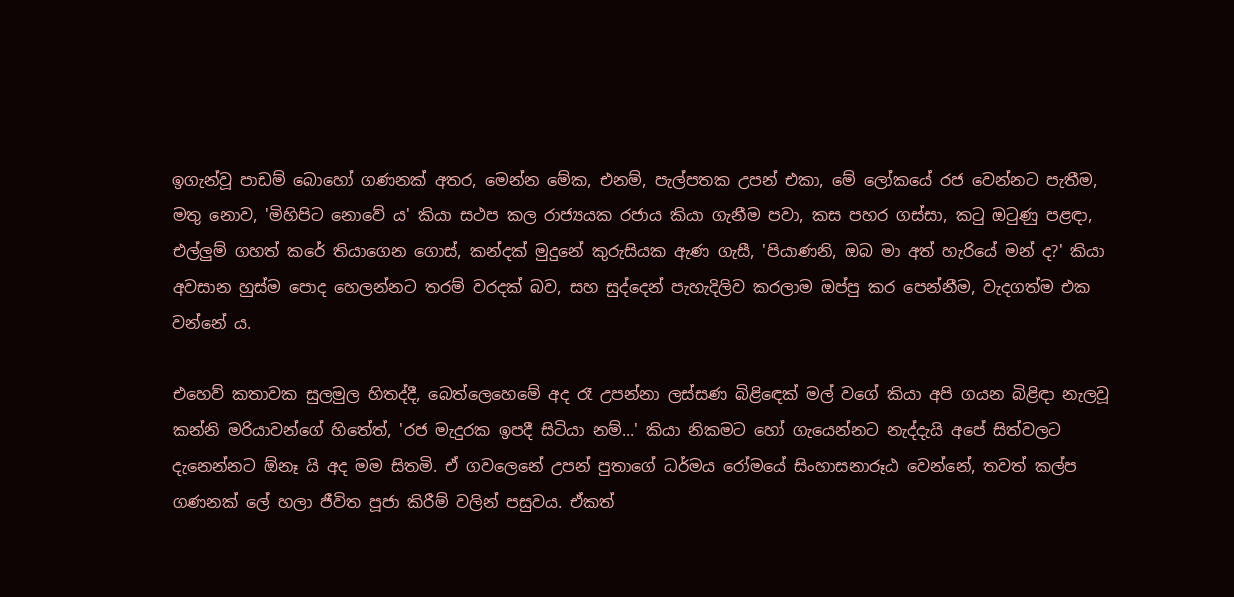ඉගැන්වූ පාඩම් බොහෝ ගණනක් අතර, මෙන්න මේක, එනම්, පැල්පතක උපන් එකා, මේ ලෝකයේ රජ වෙන්නට පැතීම, මතු නොව, 'මිහිපිට නොවේ ය' කියා සථප කල රාජ්‍යයක රජාය කියා ගැනීම පවා, කස පහර ගස්සා, කටු ඔටුණු පළඳා, එල්ලුම් ගහත් කරේ තියාගෙන ගොස්, කන්දක් මුදුනේ කුරුසියක ඇණ ගැසී, 'පියාණනි, ඔබ මා අත් හැරියේ මන් ද?' කියා අවසාන හුස්ම පොද හෙලන්නට තරම් වරදක් බව, සහ සුද්දෙන් පැහැදිලිව කරලාම ඔප්පු කර පෙන්නීම, වැදගත්ම එක වන්නේ ය.

එහෙව් කතාවක සුලමුල හිතද්දී, බෙත්ලෙහෙමේ අද රෑ උපන්නා ලස්සණ බිළිඳෙක් මල් වගේ කියා අපි ගයන බිළිඳා නැලවූ කන්නි මරියාවන්ගේ හිතේත්, 'රජ මැදුරක ඉපදී සිටියා නම්...' කියා නිකමට හෝ ගැයෙන්නට නැද්දැයි අපේ සිත්වලට දැනෙන්නට ඕනෑ යි අද මම සිතමි. ඒ ගවලෙනේ උපන් පුතාගේ ධර්මය රෝමයේ සිංහාසනාරූඨ වෙන්නේ, තවත් කල්ප ගණනක් ලේ හලා ජීවිත පූජා කිරීම් වලින් පසුවය. ඒකත්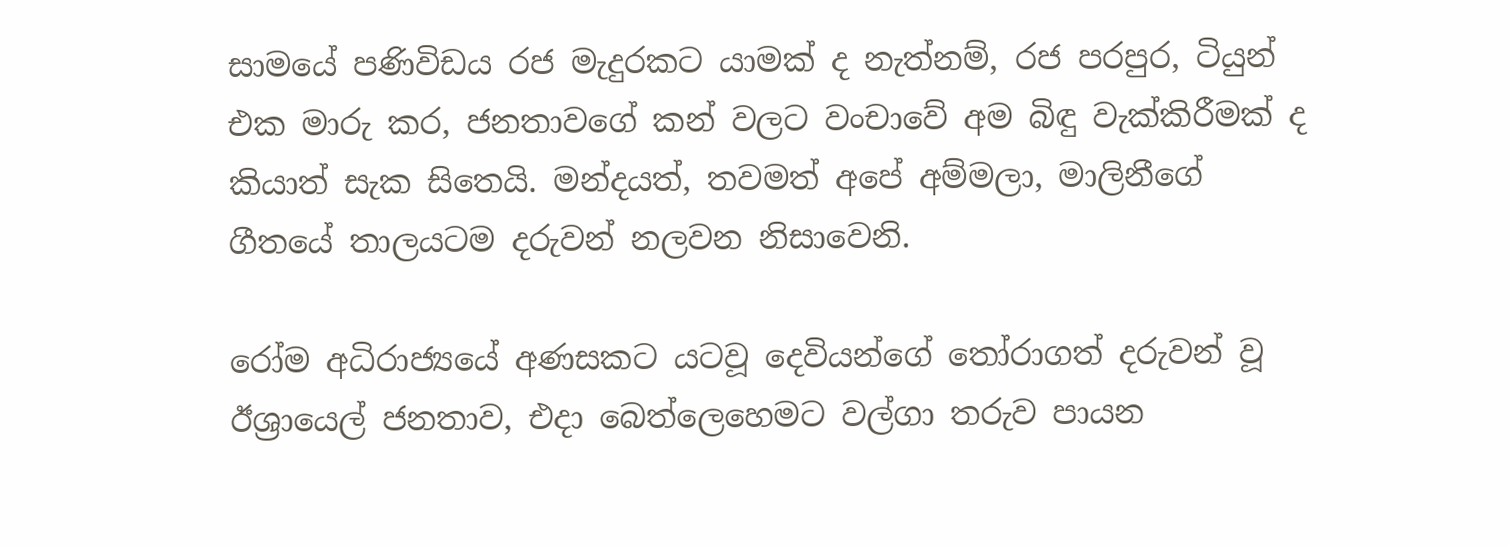සාමයේ පණිවිඩය රජ මැදුරකට යාමක් ද නැත්නම්, රජ පරපුර, ටියුන් එක මාරු කර, ජනතාවගේ කන් වලට වංචාවේ අම බිඳු වැක්කිරීමක් ද කියාත් සැක සිතෙයි. මන්දයත්, තවමත් අපේ අම්මලා, මාලිනීගේ ගීතයේ තාලයටම දරුවන් නලවන නිසාවෙනි.

රෝම අධිරාජ්‍යයේ අණසකට යටවූ දෙවියන්ගේ තෝරාගත් දරුවන් වූ ඊශ්‍රායෙල් ජනතාව, එදා බෙත්ලෙහෙමට වල්ගා තරුව පායන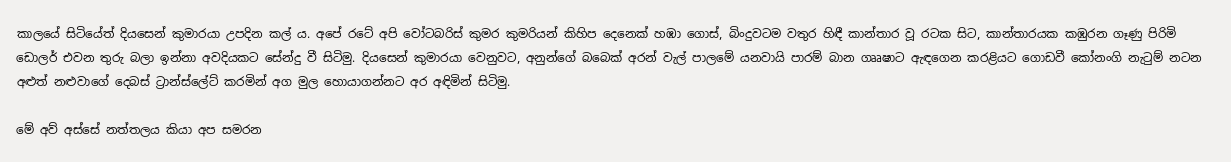කාලයේ සිටියේත් දියසෙන් කුමාරයා උපදින කල් ය. අපේ රටේ අපි වෝටබරිස් කුමර කුමරියන් කිහිප දෙනෙක් හඹා ගොස්, බිංදුවටම වතුර හිඳී කාන්තාර වූ රටක සිට, කාන්තාරයක කඹුරන ගෑණු පිරිමි ඩොලර් එවන තුරු බලා ඉන්නා අවදියකට සේන්දු වී සිටිමු. දියසෙන් කුමාරයා වෙනුවට, අනුන්ගේ බබෙක් අරන් වැල් පාලමේ යනවායි පාරම් බාන ගෲෂාට ඇඳගෙන කරළියට ගොඩවී කෝනංගි නැටුම් නටන අළුත් නළුවාගේ දෙබස් ට්‍රාන්ස්ලේට් කරමින් අග මුල හොයාගන්නට අර අඳිමින් සිටිමු.

මේ අව් අස්සේ නත්තලය කියා අප සමරන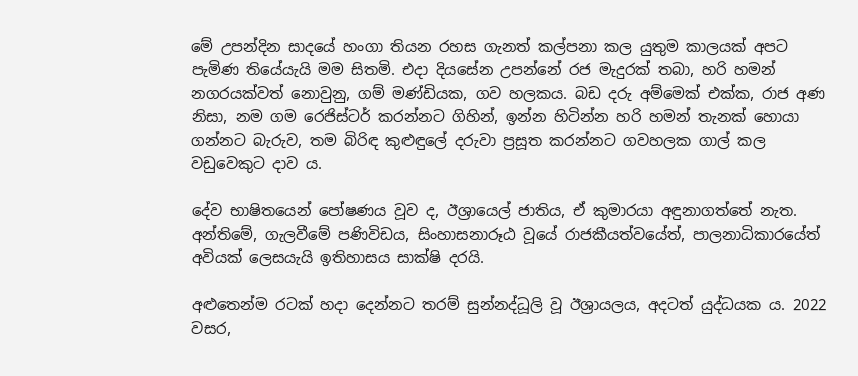මේ උපන්දින සාදයේ හංගා තියන රහස ගැනත් කල්පනා කල යුතුම කාලයක් අපට පැමිණ තියේයැයි මම සිතමි. එදා ‌දියසේන උපන්නේ රජ මැදුරක් තබා, හරි හමන් නගරයක්වත් නොවුනු, ගම් මණ්ඩියක, ගව හලකය. බඩ දරු අම්මෙක් එක්ක, රාජ අණ නිසා, නම ගම රෙජිස්ටර් කරන්නට ගිහින්, ඉන්න හිටින්න හරි හමන් තැනක් හොයා ගන්නට බැරුව, තම බිරිඳ කුළුඳුලේ දරුවා ප්‍රසූත කරන්නට ගවහලක ගාල් කල වඩුවෙකුට දාව ය.

දේව භාෂිතයෙන් පෝෂණය වූව ද, ඊශ්‍රායෙල් ජාතිය, ඒ කුමාරයා අඳුනාගත්තේ නැත. අන්තිමේ, ගැලවීමේ පණිවිඩය, සිංහාසනාරූඨ වූයේ රාජකීයත්වයේත්, පාලනාධිකාරයේත් අවියක් ලෙසයැයි ඉතිහාසය සාක්ෂි දරයි.

අළුතෙන්ම රටක් හදා දෙන්නට තරම් සුන්නද්ධූලි වූ ඊශ්‍රායලය, අදටත් යුද්ධයක ය. 2022 වසර,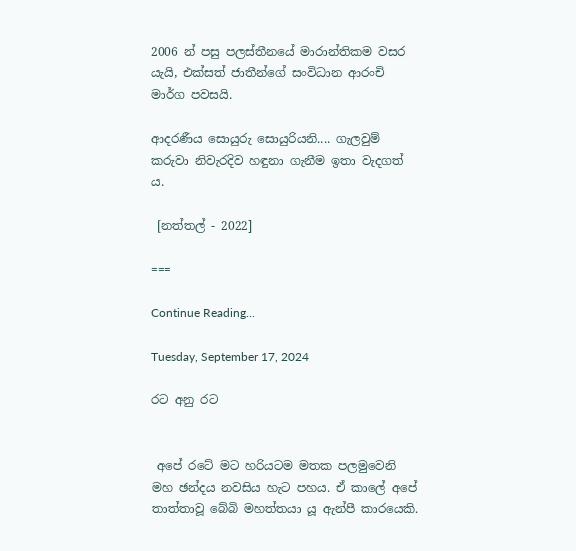2006 න් පසු පලස්තීනයේ මාරාන්තිකම වසර යැයි, එක්සත් ජාතීන්ගේ සංවිධාන ආරංචි මාර්ග පවසයි.

ආදරණීය ‌සොයුරු සොයුරියනි.... ගැලවුම් කරුවා නිවැරදිව හඳුනා ගැනීම ඉතා වැදගත් ය.

 [නත්තල් - 2022]

===

Continue Reading...

Tuesday, September 17, 2024

රට අනු රට


 අපේ රටේ මට හරියටම මතක පලමුවෙනි මහ ඡන්දය නවසිය හැට පහය. ඒ කාලේ අපේ තාත්තාවූ බේබි මහත්තයා යූ ඇන්පී කාරයෙකි.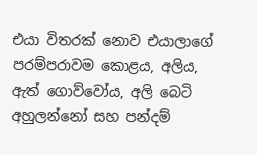එයා විතරක් නොව එයාලාගේ පරම්පරාවම කොළය‍, අලිය‍, ඇත් ගොව්වෝය, අලි බෙටි අහුලන්නෝ සහ පන්දම්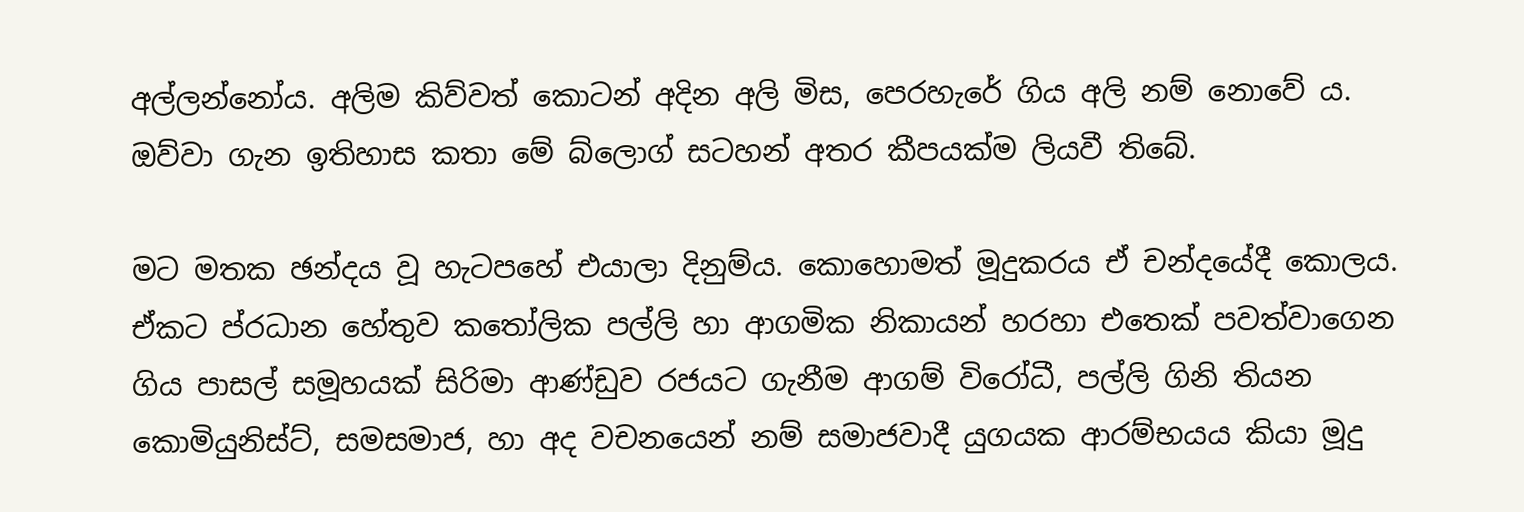අල්ලන්නෝය. අලිම කිව්වත් කොටන් අදින අලි මිස, පෙරහැරේ ගිය අලි නම් නොවේ ය.
ඔව්වා ගැන ඉතිහාස කතා මේ බ්ලොග් සටහන් අතර කීපයක්ම ලියවී තිබේ.

මට මතක ඡන්දය වූ හැටපහේ එයාලා දිනුම්ය. කොහොමත් මූදුකරය ඒ චන්දයේදී කොලය. ඒකට ප්රධාන හේතුව කතෝලික පල්ලි හා ආගමික නිකායන් හරහා එතෙක් පවත්වාගෙන ගිය පාසල් සමූහයක් සිරිමා ආණ්ඩුව රජයට ගැනීම ආගම් විරෝධී‍, පල්ලි ගිනි තියන කොමියුනිස්ට්, සමසමාජ, හා අද වචනයෙන් නම් සමාජවාදී යුගයක ආරම්භයය කියා මූදු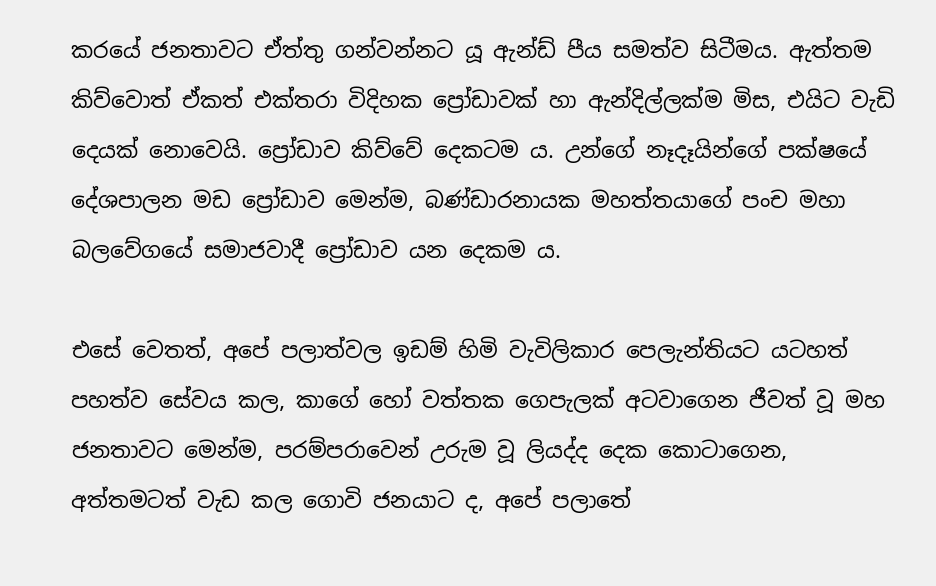කරයේ ජනතාවට ඒත්තු ගන්වන්නට යූ ඇන්ඩ් පීය සමත්ව සිටීමය. ඇත්තම කිව්වොත් ඒකත් එක්තරා විදිහක ප්‍රෝඩාවක් හා ඇන්දිල්ලක්ම මිස, එයිට වැඩි දෙයක් නොවෙයි. ප්‍රෝඩාව කිව්වේ දෙකටම ය. උන්ගේ නෑදෑයින්ගේ පක්ෂයේ දේශපාලන මඩ ප්‍රෝඩාව මෙන්ම, බණ්ඩාරනායක මහත්තයාගේ පංච මහා බලවේගයේ සමාජවාදී ප්‍රෝඩාව යන දෙකම ය.

එසේ වෙතත්, අපේ පලාත්වල ඉඩම් හිමි වැවිලිකාර පෙලැන්තියට යටහත් පහත්ව සේවය කල, කාගේ හෝ වත්තක ගෙපැලක් අටවාගෙන ජීවත් වූ මහ ජනතාවට මෙන්ම, පරම්පරාවෙන් උරුම වූ ලියද්ද දෙක කොටාගෙන, අත්තමටත් වැඩ කල ගොවි ජනයාට ද, අපේ පලාතේ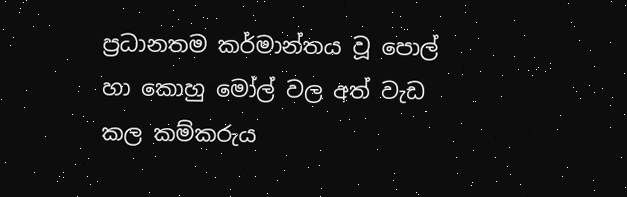ප්‍රධානතම කර්මාන්තය වූ පොල් හා කොහු මෝල් වල අත් වැඩ කල කම්කරුය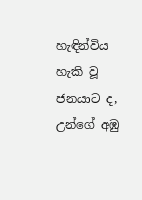හැඳින්විය හැකි වූ ජනයාට ද, උන්ගේ අඹු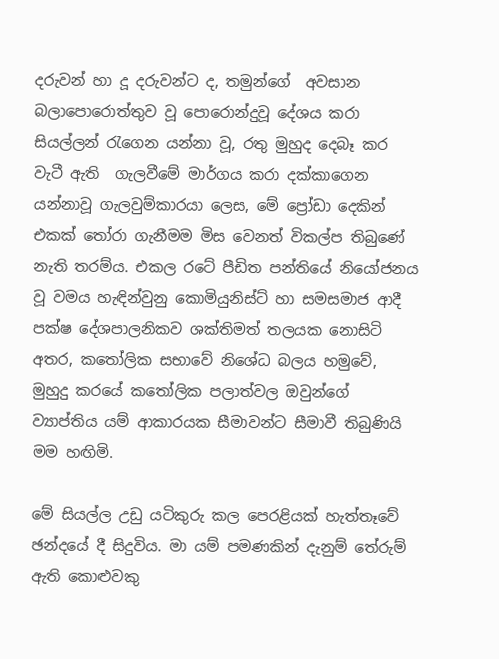දරුවන් හා දූ දරුවන්ට ද, තමුන්ගේ  අවසාන බලාපොරොත්තුව වූ පොරොන්දුවූ දේශය කරා සියල්ලන් රැගෙන යන්නා වූ, රතු මුහුද දෙබෑ කර වැටී ඇති  ගැලවීමේ මාර්ගය කරා දක්කාගෙන යන්නාවූ ගැලවුම්කාරයා ලෙස, මේ ප්‍රෝඩා දෙකින් එකක් තෝරා ගැනීමම මිස වෙනත් විකල්ප තිබුණේ නැති තරම්ය. එකල රටේ පීඩිත පන්තියේ නියෝජනය වූ වමය හැඳින්වුනු කොමියුනිස්ට් හා සමසමාජ ආදී පක්ෂ දේශපාලනිකව ශක්තිමත් තලයක නොසිටි අතර, කතෝලික සභාවේ නිශේධ බලය හමුවේ, මුහුදු කරයේ කතෝලික පලාත්වල ඔවුන්ගේ ව්‍යාප්තිය යම් ආකාරයක සීමාවන්ට සීමාවී තිබුණියි මම හඟිමි.

මේ සියල්ල උඩු යටිකුරු කල පෙරළියක් හැත්තෑවේ ඡන්දයේ දී සිදුවිය. මා යම් පමණකින් දැනුම් තේරුම් ඇති කොළුවකු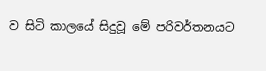ව සිටි කාලයේ සිදුවූ මේ පරිවර්තනයට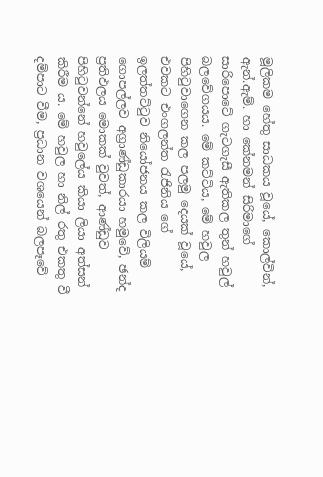මූලිකම හේතු සාධකය වූයේ, කොල්වින්, ඇන්.ඇම්. හා කේනමන් සිරිමාගේ සාරිපොටේ ගැටගැසී ඇතිකල තුන් හවුල් බලවේගයය. මේ කට්ටිය, මේ හවුල පිහිටුවාගෙන කල පලමු දෙයක් වූයේ, එවකට එංගලන්ත රැජිනිය ගේ ඉලත්තට්ටුව නියෝජනය කල විලියම් ගොපල්ලව අග්‍රාණ්ඩුකාරයා හමුවේ, ඡන්ද ප්‍රතිඵලය මොකක් වුවත්, ආණ්ඩුව පිහිටුවන්නේ හවුලේය කියා ලියා අත්සන් කිරීම ය. මේ හවුල හා නිල් රතු එකතු වී දම්පාට වීම, ප්‍රධාන වශයෙන් බලපෑවේ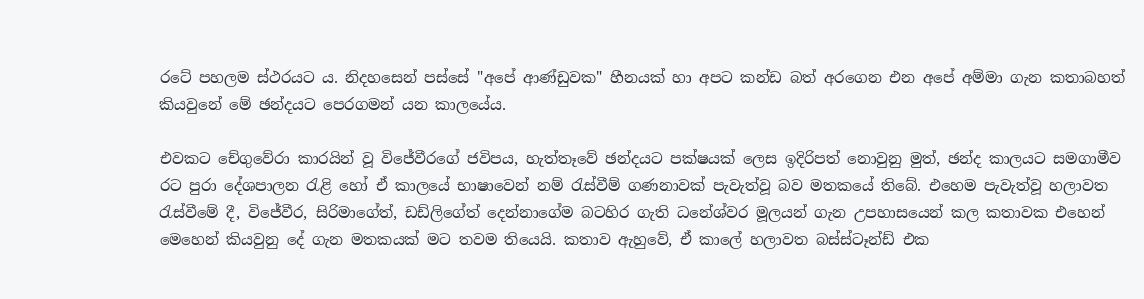රටේ පහලම ස්ථරයට ය. නිදහසෙන් පස්සේ "අපේ ආණ්ඩුවක" හීනයක් හා අපට කන්ඩ බත් අරගෙන එන අපේ අම්මා ගැන කතාබහත් කියවුනේ මේ ඡන්දයට පෙරගමන් යන කාලයේය.

එවකට චේගුවේරා කාරයින් වූ විජේවීරගේ ජවිපය, හැත්තෑවේ ඡන්දයට පක්ෂයක් ලෙස ඉදිරිපත් නොවුනු මුත්, ඡන්ද කාලයට සමගාමීව රට පුරා දේශපාලන රැළි හෝ ඒ කාලයේ භාෂාවෙන් නම් රැස්වීම් ගණනාවක් පැවැත්වූ බව මතකයේ තිබේ. එහෙම පැවැත්වූ හලාවත රැස්වීමේ දී, විජේවීර, සිරිමාගේත්, ඩඩ්ලිගේත් දෙන්නාගේම බටහිර ගැති ධනේශ්වර මූලයන් ගැන උපහාසයෙන් කල කතාවක එහෙන් මෙහෙන් කියවුනු දේ ගැන මතකයක් මට තවම තියෙයි. කතාව ඇහුවේ, ඒ කාලේ හලාවත බස්ස්ටෑන්ඩ් එක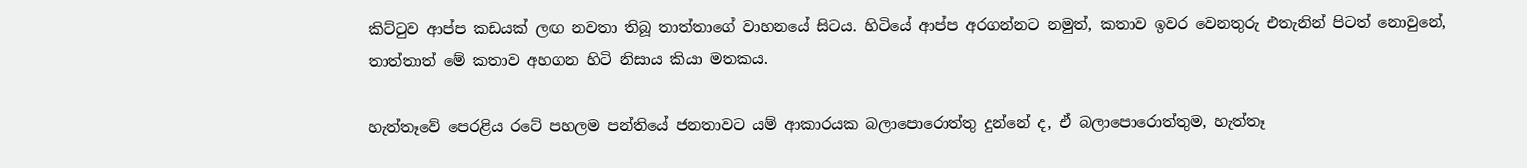කිට්ටුව ආප්ප කඩයක් ලඟ නවතා තිබූ තාත්තාගේ වාහනයේ සිටය. හිටියේ ආප්ප අරගන්නට නමුත්, කතාව ඉවර වෙනතුරු එතැනින් පිටත් නොවුනේ, තාත්තාත් මේ කතාව අහගන හිටි නිසාය කියා මතකය.

හැත්තෑවේ පෙරළිය රටේ පහලම පන්තියේ ජනතාවට යම් ආකාරයක බලාපොරොත්තු දුන්නේ ද, ඒ බලාපොරොත්තුම, හැත්තෑ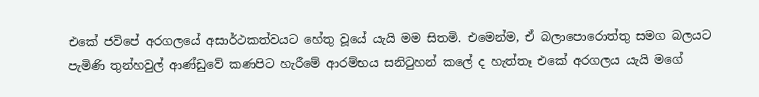එකේ ජවිපේ අරගලයේ අසාර්ථකත්වයට හේතු වූයේ යැයි මම සිතමි. එමෙන්ම, ඒ බලාපොරොත්තු සමග බලයට පැමිණි තුන්හවුල් ආණ්ඩුවේ කණපිට හැරීමේ ආරම්භය සනිටුහන් කලේ ද හැත්තෑ එකේ අරගලය යැයි මගේ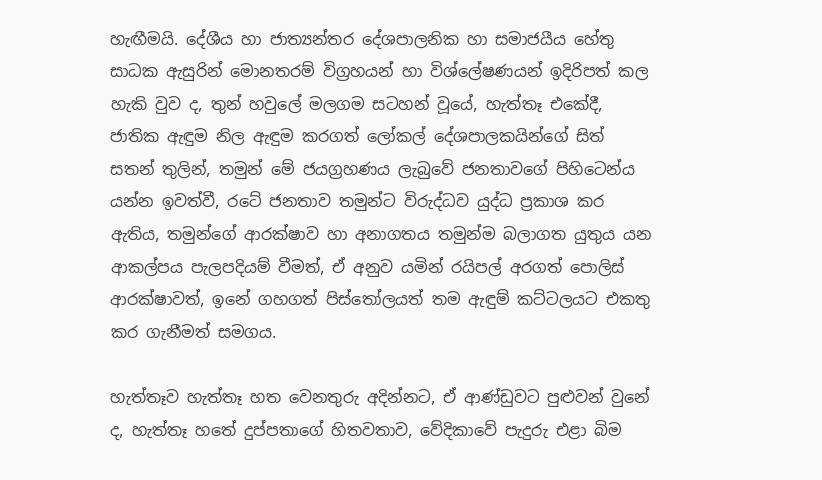හැඟීමයි. දේශීය හා ජාත්‍යන්තර දේශපාලනික හා සමාජයීය හේතු සාධක ඇසුරින් මොනතරම් විග්‍රහයන් හා විශ්ලේෂණයන් ඉදිරිපත් කල හැකි වුව ද, තුන් හවුලේ මලගම සටහන් වූයේ, හැත්තෑ එකේදී, ජාතික ඇඳුම නිල ඇඳුම කරගත් ලෝකල් දේශපාලකයින්ගේ සිත් සතන් තුලින්, තමුන් මේ ජයග්‍රහණය ලැබුවේ ජනතාවගේ පිහිටෙන්ය යන්න ඉවත්වී, රටේ ජනතාව තමුන්ට විරුද්ධව යුද්ධ ප්‍රකාශ කර ඇතිය, තමුන්ගේ ආරක්ෂාව හා අනාගතය තමුන්ම බලාගත යුතුය යන ආකල්පය පැලපදියම් වීමත්, ඒ අනුව යමින් රයිපල් අරගත් පොලිස් ආරක්ෂාවත්, ඉනේ ගහගත් පිස්තෝලයත් තම ඇඳුම් කට්ටලයට එකතු කර ගැනීමත් සමගය.

හැත්තෑව හැත්තෑ හත වෙනතුරු අදින්නට, ඒ ආණ්ඩුවට පුළුවන් වුනේ ද, හැත්තෑ හතේ දුප්පතාගේ හිතවතාව, වේදිකාවේ පැදුරු එළා බිම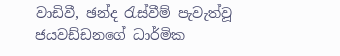වාඩිවී, ඡන්ද රැස්වීම් පැවැත්වූ ජයවඩ්ඩනගේ ධාර්මික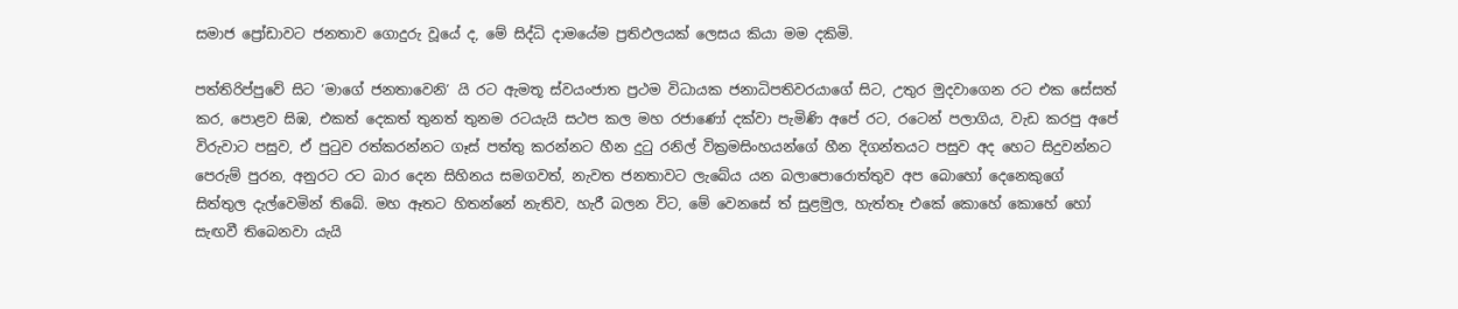සමාජ ප්‍රෝඩාවට ජනතාව ගොදුරු වූයේ ද, මේ සිද්ධි දාමයේම ප්‍රතිඵලයක් ලෙසය කියා මම දකිමි.

පත්තිරිප්පුවේ සිට ‘මාගේ ජනතාවෙනි‘ යි රට ඇමතූ ස්වයංජාත ප්‍රථම විධායක ජනාධිපතිවරයාගේ සිට, උතුර මුදවාගෙන රට එක සේසත් කර, පොළව සිඹ, එකත් දෙකත් තුනත් තුනම රටයැයි සථප කල මහ රජාණෝ දක්වා පැමිණි අපේ රට, රටෙන් පලාගිය, වැඩ කරපු අපේ විරුවාට පසුව, ඒ පුටුව රත්කරන්නට ගෑස් පත්තු කරන්නට හීන දුටු රනිල් වික්‍රමසිංහයන්ගේ හීන දිගන්තයට පසුව අද හෙට සිදුවන්නට පෙරුම් පුරන, අනුරට රට බාර දෙන සිහිනය සමගවත්, නැවත ජනතාවට ලැබේය යන බලාපොරොත්තුව අප බොහෝ දෙනෙකුගේ සිත්තුල දැල්වෙමින් තිබේ. මහ ඈතට හිතන්නේ නැතිව, හැරී බලන විට, මේ වෙනසේ ත් සුළමුල, හැත්තෑ එකේ කොහේ කොහේ හෝ සැඟවී තිබෙනවා යැයි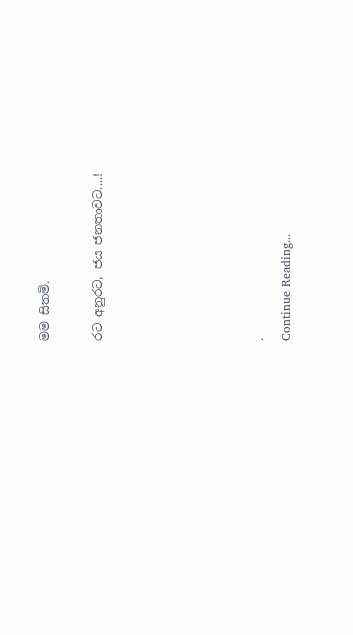මම සිතමි.

රට අනුරට, ජය ජනතාවට....!





.
Continue Reading...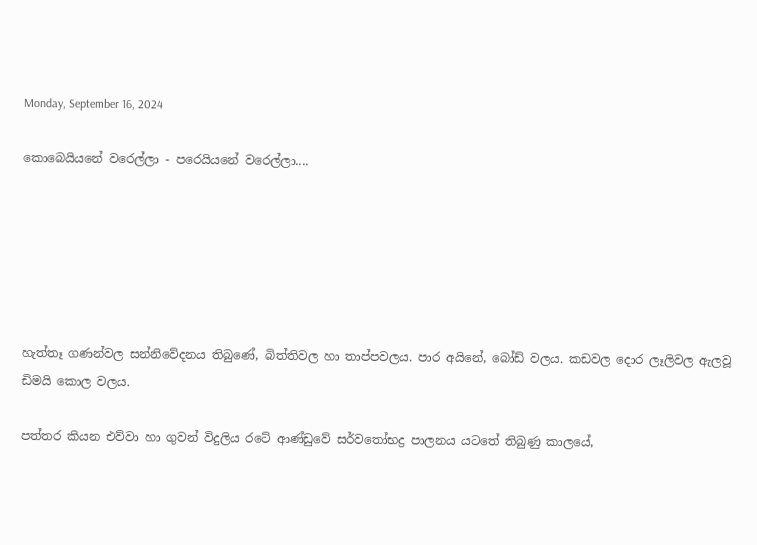Monday, September 16, 2024

කොබෙයියනේ වරෙල්ලා - පරෙයියනේ වරෙල්ලා....






හැත්තෑ ගණන්වල සන්නිවේදනය තිබුණේ, බිත්තිවල හා තාප්පවලය. පාර අයිනේ, බෝඩ් වලය. කඩවල දොර ලෑලිවල ඇලවූ ඩිමයි කොල වලය.

පත්තර කියන එව්වා හා ගුවන් විදුලිය රටේ ආණ්ඩුවේ සර්වතෝභද්‍ර පාලනය යටතේ තිබුණු කාලයේ,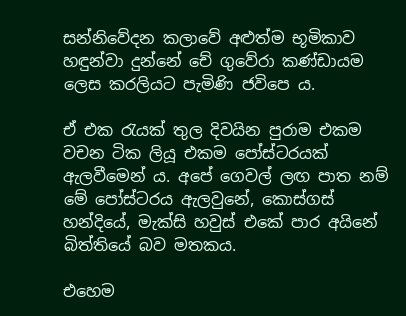සන්නිවේදන කලාවේ අළුත්ම භූමිකාව හඳුන්වා දුන්නේ චේ ගුවේරා කණ්ඩායම ලෙස කරලියට පැමිණි ජවිපෙ ය.

ඒ එක රැයක් තුල දිවයින පුරාම එකම වචන ටික ලියූ එකම පෝස්ටරයක් ඇලවීමෙන් ය. අපේ ගෙවල් ලඟ පාත නම් මේ පෝස්ටරය ඇලවුනේ, කොස්ගස් හන්දියේ, මැක්සි හවුස් එකේ පාර අයිනේ බිත්තියේ බව මතකය.

එහෙම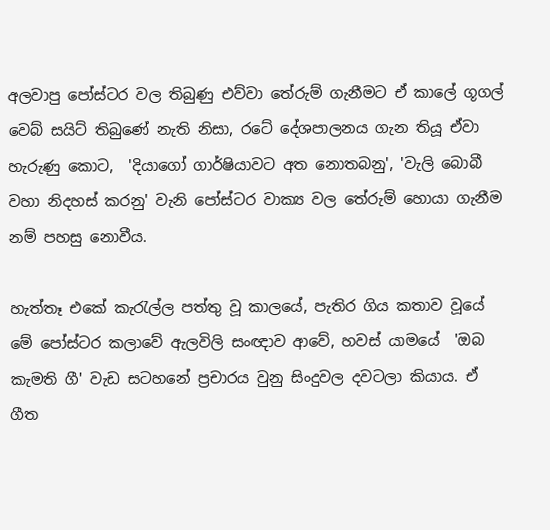අලවාපු පෝස්ටර වල තිබුණු එව්වා තේරුම් ගැනීමට ඒ කාල‌ේ ගූගල්  වෙබ් සයිට් තිබුණේ නැති නිසා, රටේ දේශපාලනය ගැන තියූ ඒවා හැරුණු කොට,  'දියාගෝ ගාර්ෂියාවට අත නොතබනු', 'වැලි බොබී වහා නිදහස් කරනු' වැනි පෝස්ටර වාක්‍ය වල තේරුම් හොයා ගැනීම නම් පහසු නොවීය.

හැත්තෑ එකේ කැරැල්ල පත්තු වූ කාලයේ, පැතිර ගිය කතාව වූයේ මේ පෝස්ටර කලාවේ ඇලවිලි සංඥාව ආවේ, හවස් යාමයේ  'ඔබ කැමති ගී' වැඩ සටහනේ ප්‍රචාරය වුනු සිංදුවල දවටලා කියාය. ඒ ගීත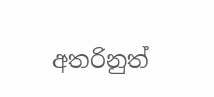අතරිනුත්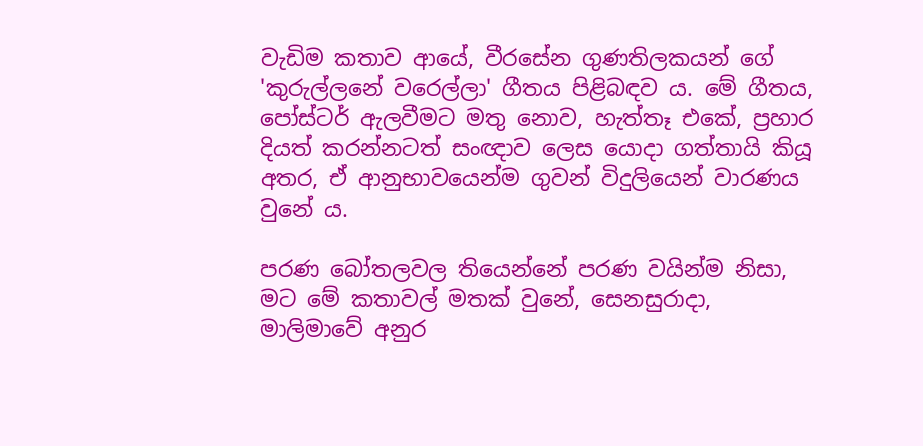වැඩිම කතාව ආයේ, වීරසේන ගුණතිලකයන් ගේ 'කුරුල්ලනේ වරෙල්ලා' ගීතය පිළිබඳව ය. මේ ගීතය, පෝස්ටර් ඇලවීමට මතු නොව, හැත්තෑ එකේ, ප්‍රහාර දියත් කරන්නටත් සංඥාව ලෙස යොදා ගත්තායි කියූ අතර, ඒ ආනුභාවයෙන්ම ගුවන් විදුලියෙන් වාරණය වුනේ ය.

පරණ බෝතලවල තියෙන්නේ පරණ වයින්ම නිසා, මට මේ කතාවල් මතක් වුනේ, සෙනසුරාදා, මාලිමාවේ අනුර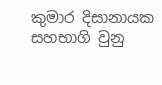කුමාර දිසානායක සහභාගි වුනු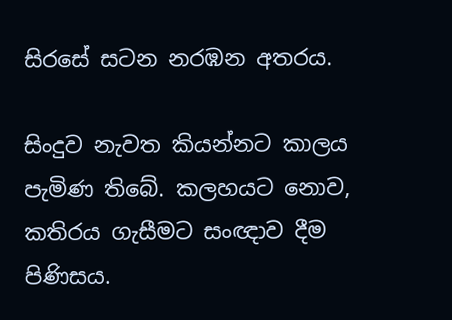සිරසේ සටන නරඹන අතරය.

සිංදුව නැවත කියන්නට කාලය පැමිණ තිබේ. කලහයට නොව, කතිරය ගැසීමට සංඥාව දීම පිණිසය.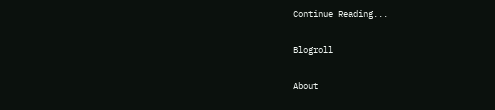Continue Reading...

Blogroll

About